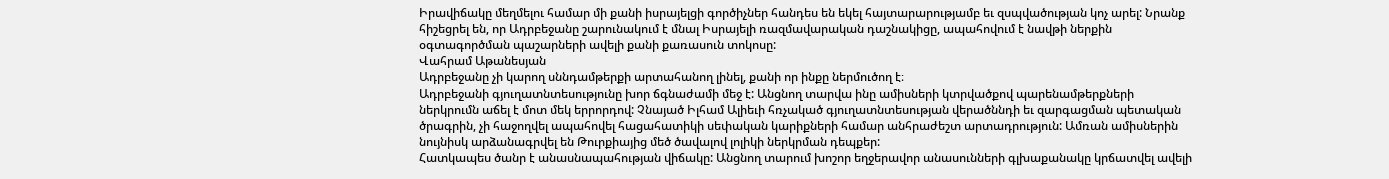Իրավիճակը մեղմելու համար մի քանի իսրայելցի գործիչներ հանդես են եկել հայտարարությամբ եւ զսպվածության կոչ արել: Նրանք հիշեցրել են, որ Ադրբեջանը շարունակում է մնալ Իսրայելի ռազմավարական դաշնակիցը, ապահովում է նավթի ներքին օգտագործման պաշարների ավելի քանի քառասուն տոկոսը:
Վահրամ Աթանեսյան
Ադրբեջանը չի կարող սննդամթերքի արտահանող լինել, քանի որ ինքը ներմուծող է։
Ադրբեջանի գյուղատնտեսությունը խոր ճգնաժամի մեջ է: Անցնող տարվա ինը ամիսների կտրվածքով պարենամթերքների ներկրումն աճել է մոտ մեկ երրորդով: Չնայած Իլհամ Ալիեւի հռչակած գյուղատնտեսության վերածննդի եւ զարգացման պետական ծրագրին, չի հաջողվել ապահովել հացահատիկի սեփական կարիքների համար անհրաժեշտ արտադրություն: Ամռան ամիսներին նույնիսկ արձանագրվել են Թուրքիայից մեծ ծավալով լոլիկի ներկրման դեպքեր:
Հատկապես ծանր է անասնապահության վիճակը: Անցնող տարում խոշոր եղջերավոր անասունների գլխաքանակը կրճատվել ավելի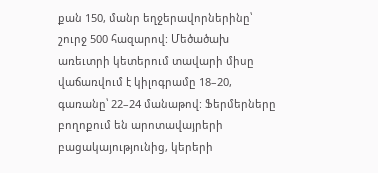քան 150, մանր եղջերավորներինը՝ շուրջ 500 հազարով: Մեծածախ առեւտրի կետերում տավարի միսը վաճառվում է կիլոգրամը 18–20, գառանը՝ 22–24 մանաթով: Ֆերմերները բողոքում են արոտավայրերի բացակայությունից, կերերի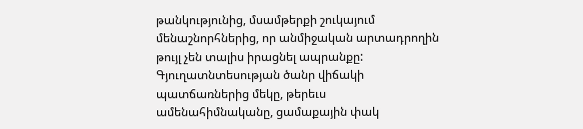թանկությունից, մսամթերքի շուկայում մենաշնորհներից, որ անմիջական արտադրողին թույլ չեն տալիս իրացնել ապրանքը:
Գյուղատնտեսության ծանր վիճակի պատճառներից մեկը, թերեւս ամենահիմնականը, ցամաքային փակ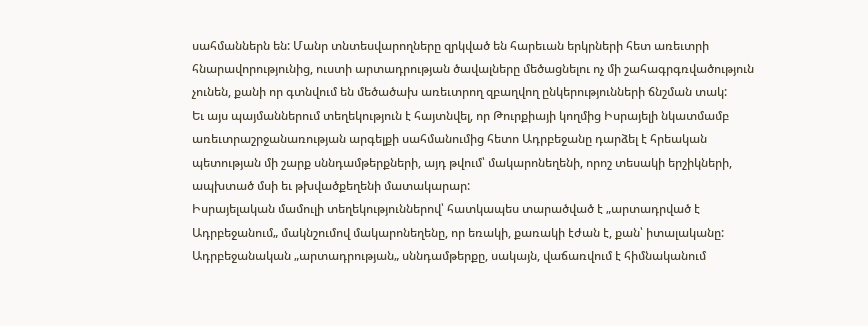սահմաններն են: Մանր տնտեսվարողները զրկված են հարեւան երկրների հետ առեւտրի հնարավորությունից, ուստի արտադրության ծավալները մեծացնելու ոչ մի շահագրգռվածություն չունեն, քանի որ գտնվում են մեծածախ առեւտրող զբաղվող ընկերությունների ճնշման տակ:
Եւ այս պայմաններում տեղեկություն է հայտնվել, որ Թուրքիայի կողմից Իսրայելի նկատմամբ առեւտրաշրջանառության արգելքի սահմանումից հետո Ադրբեջանը դարձել է հրեական պետության մի շարք սննդամթերքների, այդ թվում՝ մակարոնեղենի, որոշ տեսակի երշիկների, ապխտած մսի եւ թխվածքեղենի մատակարար:
Իսրայելական մամուլի տեղեկություններով՝ հատկապես տարածված է „արտադրված է Ադրբեջանում„ մակնշումով մակարոնեղենը, որ եռակի, քառակի էժան է, քան՝ իտալականը:
Ադրբեջանական „արտադրության„ սննդամթերքը, սակայն, վաճառվում է հիմնականում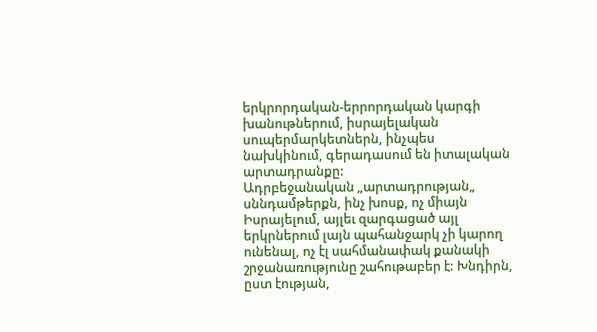երկրորդական-երրորդական կարգի խանութներում, իսրայելական սուպերմարկետներն, ինչպես նախկինում, գերադասում են իտալական արտադրանքը:
Ադրբեջանական „արտադրության„ սննդամթերքն, ինչ խոսք, ոչ միայն Իսրայելում, այլեւ զարգացած այլ երկրներում լայն պահանջարկ չի կարող ունենալ, ոչ էլ սահմանափակ քանակի շրջանառությունը շահութաբեր է: Խնդիրն, ըստ էության,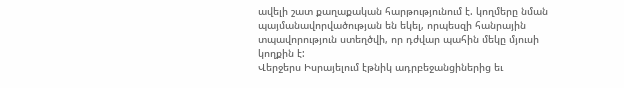ավելի շատ քաղաքական հարթությունում է. կողմերը նման պայմանավորվածության են եկել, որպեսզի հանրային տպավորություն ստեղծվի, որ դժվար պահին մեկը մյուսի կողքին է:
Վերջերս Իսրայելում էթնիկ ադրբեջանցիներից եւ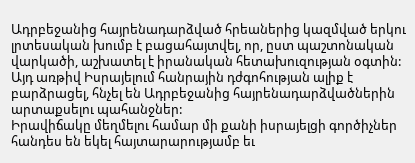Ադրբեջանից հայրենադարձված հրեաներից կազմված երկու լրտեսական խումբ է բացահայտվել, որ, ըստ պաշտոնական վարկածի, աշխատել է իրանական հետախուզության օգտին: Այդ առթիվ Իսրայելում հանրային դժգոհության ալիք է բարձրացել, հնչել են Ադրբեջանից հայրենադարձվածներին արտաքսելու պահանջներ:
Իրավիճակը մեղմելու համար մի քանի իսրայելցի գործիչներ հանդես են եկել հայտարարությամբ եւ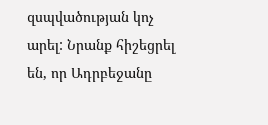զսպվածության կոչ արել: Նրանք հիշեցրել են, որ Ադրբեջանը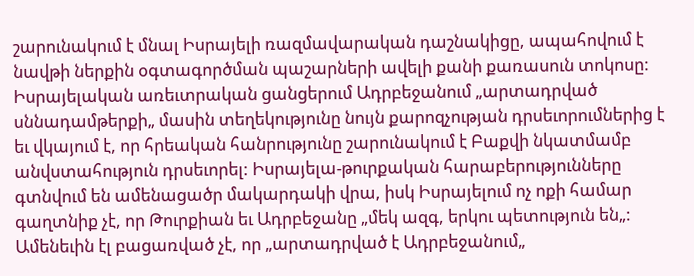շարունակում է մնալ Իսրայելի ռազմավարական դաշնակիցը, ապահովում է նավթի ներքին օգտագործման պաշարների ավելի քանի քառասուն տոկոսը:
Իսրայելական առեւտրական ցանցերում Ադրբեջանում „արտադրված սննադամթերքի„ մասին տեղեկությունը նույն քարոզչության դրսեւորումներից է եւ վկայում է, որ հրեական հանրությունը շարունակում է Բաքվի նկատմամբ անվստահություն դրսեւորել: Իսրայելա-թուրքական հարաբերությունները գտնվում են ամենացածր մակարդակի վրա, իսկ Իսրայելում ոչ ոքի համար գաղտնիք չէ, որ Թուրքիան եւ Ադրբեջանը „մեկ ազգ, երկու պետություն են„:
Ամենեւին էլ բացառված չէ, որ „արտադրված է Ադրբեջանում„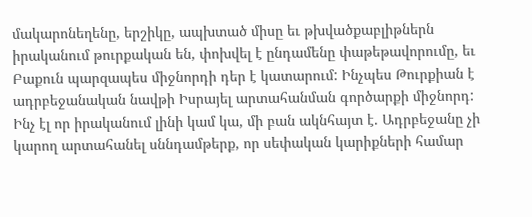մակարոնեղենը, երշիկը, ապխտած միսը եւ թխվածքաբլիթներն իրականում թուրքական են, փոխվել է ընդամենը փաթեթավորումը, եւ Բաքուն պարզապես միջնորդի դեր է կատարում: Ինչպես Թուրքիան է ադրբեջանական նավթի Իսրայել արտահանման գործարքի միջնորդ:
Ինչ էլ որ իրականում լինի կամ կա, մի բան ակնհայտ է. Ադրբեջանը չի կարող արտահանել սննդամթերք, որ սեփական կարիքների համար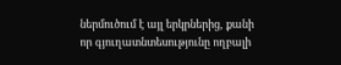ներմուծում է այլ երկրներից, քանի որ գյուղատնտեսությունը ողբալի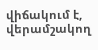վիճակում է, վերամշակող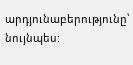արդյունաբերությունը՝ նույնպես: